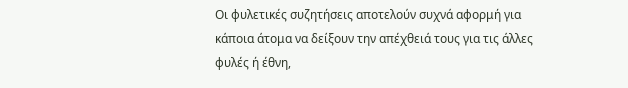Οι φυλετικές συζητήσεις αποτελούν συχνά αφορμή για κάποια άτομα να δείξουν την απέχθειά τους για τις άλλες φυλές ή έθνη,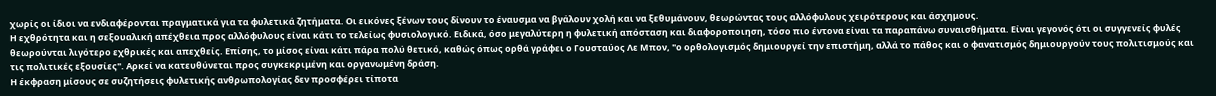χωρίς οι ίδιοι να ενδιαφέρονται πραγματικά για τα φυλετικά ζητήματα. Οι εικόνες ξένων τους δίνουν το έναυσμα να βγάλουν χολή και να ξεθυμάνουν, θεωρώντας τους αλλόφυλους χειρότερους και άσχημους.
Η εχθρότητα και η σεξουαλική απέχθεια προς αλλόφυλους είναι κάτι το τελείως φυσιολογικό. Ειδικά, όσο μεγαλύτερη η φυλετική απόσταση και διαφοροποιηση, τόσο πιο έντονα είναι τα παραπάνω συναισθήματα. Είναι γεγονός ότι οι συγγενείς φυλές θεωρούνται λιγότερο εχθρικές και απεχθείς. Επίσης, το μίσος είναι κάτι πάρα πολύ θετικό, καθώς όπως ορθά γράφει ο Γουσταύος Λε Μπον, "ο ορθολογισμός δημιουργεί την επιστήμη, αλλά το πάθος και ο φανατισμός δημιουργούν τους πολιτισμούς και τις πολιτικές εξουσίες". Αρκεί να κατευθύνεται προς συγκεκριμένη και οργανωμένη δράση.
Η έκφραση μίσους σε συζητήσεις φυλετικής ανθρωπολογίας δεν προσφέρει τίποτα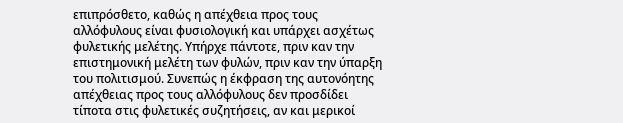επιπρόσθετο, καθώς η απέχθεια προς τους αλλόφυλους είναι φυσιολογική και υπάρχει ασχέτως φυλετικής μελέτης. Υπήρχε πάντοτε, πριν καν την επιστημονική μελέτη των φυλών, πριν καν την ύπαρξη του πολιτισμού. Συνεπώς η έκφραση της αυτονόητης απέχθειας προς τους αλλόφυλους δεν προσδίδει τίποτα στις φυλετικές συζητήσεις, αν και μερικοί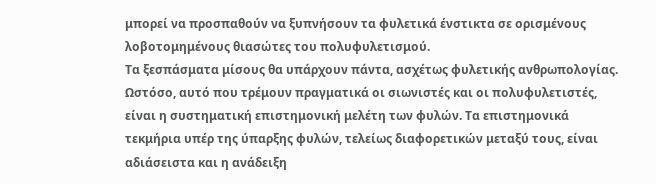μπορεί να προσπαθούν να ξυπνήσουν τα φυλετικά ένστικτα σε ορισμένους λοβοτομημένους θιασώτες του πολυφυλετισμού.
Τα ξεσπάσματα μίσους θα υπάρχουν πάντα, ασχέτως φυλετικής ανθρωπολογίας. Ωστόσο, αυτό που τρέμουν πραγματικά οι σιωνιστές και οι πολυφυλετιστές, είναι η συστηματική επιστημονική μελέτη των φυλών. Τα επιστημονικά τεκμήρια υπέρ της ύπαρξης φυλών, τελείως διαφορετικών μεταξύ τους, είναι αδιάσειστα και η ανάδειξη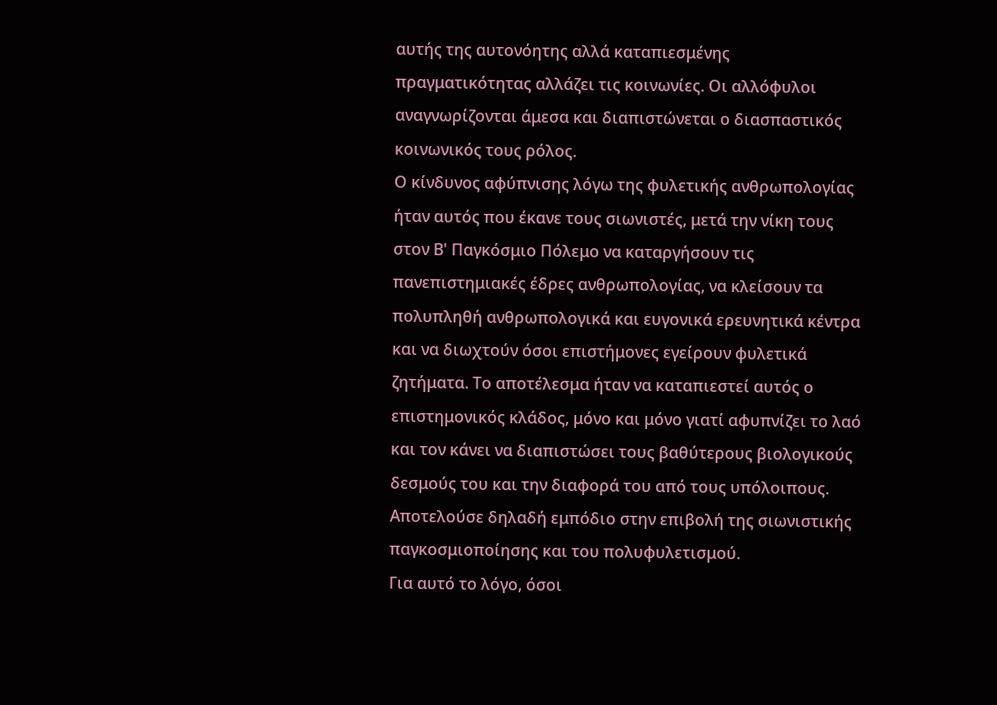αυτής της αυτονόητης αλλά καταπιεσμένης πραγματικότητας αλλάζει τις κοινωνίες. Οι αλλόφυλοι αναγνωρίζονται άμεσα και διαπιστώνεται ο διασπαστικός κοινωνικός τους ρόλος.
Ο κίνδυνος αφύπνισης λόγω της φυλετικής ανθρωπολογίας ήταν αυτός που έκανε τους σιωνιστές, μετά την νίκη τους στον Β' Παγκόσμιο Πόλεμο να καταργήσουν τις πανεπιστημιακές έδρες ανθρωπολογίας, να κλείσουν τα πολυπληθή ανθρωπολογικά και ευγονικά ερευνητικά κέντρα και να διωχτούν όσοι επιστήμονες εγείρουν φυλετικά ζητήματα. Το αποτέλεσμα ήταν να καταπιεστεί αυτός ο επιστημονικός κλάδος, μόνο και μόνο γιατί αφυπνίζει το λαό και τον κάνει να διαπιστώσει τους βαθύτερους βιολογικούς δεσμούς του και την διαφορά του από τους υπόλοιπους. Αποτελούσε δηλαδή εμπόδιο στην επιβολή της σιωνιστικής παγκοσμιοποίησης και του πολυφυλετισμού.
Για αυτό το λόγο, όσοι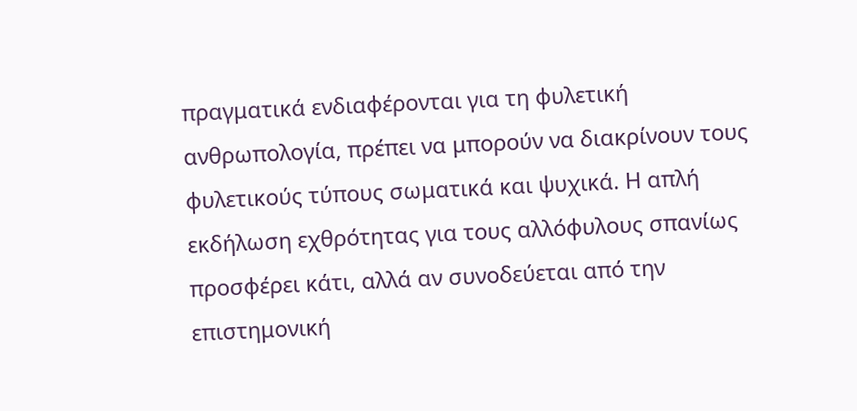πραγματικά ενδιαφέρονται για τη φυλετική ανθρωπολογία, πρέπει να μπορούν να διακρίνουν τους φυλετικούς τύπους σωματικά και ψυχικά. Η απλή εκδήλωση εχθρότητας για τους αλλόφυλους σπανίως προσφέρει κάτι, αλλά αν συνοδεύεται από την επιστημονική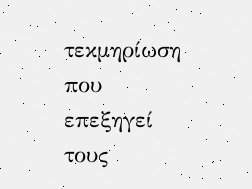τεκμηρίωση που επεξηγεί τους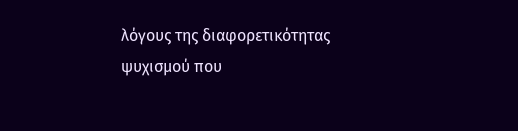λόγους της διαφορετικότητας ψυχισμού που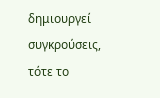δημιουργεί συγκρούσεις, τότε το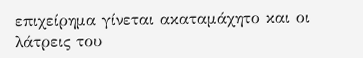επιχείρημα γίνεται ακαταμάχητο και οι λάτρεις του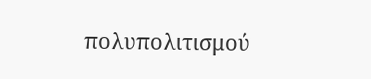πολυπολιτισμού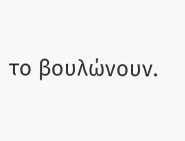το βουλώνουν.